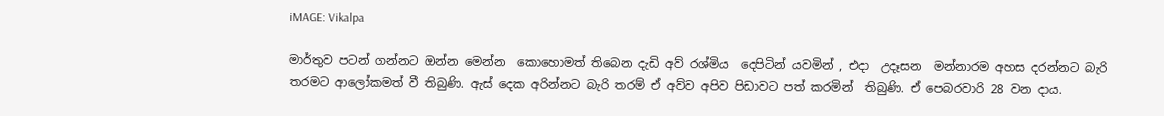iMAGE: Vikalpa

මාර්තුව පටන් ගන්නට ඔන්න මෙන්න  කොහොමත් තිබෙන දැඩි අව් රශ්මිය  දෙපිටින් යවමින් , එදා  උදෑසන  මන්නාරම අහස දරන්නට බැරි තරමට ආලෝකමත් වී තිබුණි. ඇස් දෙක අරින්නට බැරි තරම් ඒ අව්ව අපිව පිඩාවට පත් කරමින්  තිබුණි. ඒ පෙබරවාරි 28 වන දාය.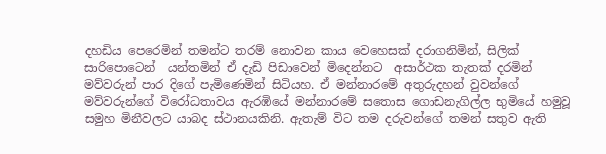දහඩිය පෙරෙමින් තමන්ට තරම් නොවන කාය වෙහෙසක් දරාගනිමින්, සිලික් සාරිපොටෙන්  යන්තමින් ඒ දැඩි පිඩාවෙන් මිදෙන්නට  අසාර්ථක තැතක් දරමින් මව්වරුන් පාර දිගේ පැමිණෙමින් සිටියහ. ඒ මන්නාරමේ අතුරුදහන් වුවන්ගේ මව්වරුන්ගේ විරෝධතාවය ඇරඹියේ මන්නාරමේ සතොස ගොඩනැගිල්ල භුමියේ හමුවූ  සමුහ මිනීවලට යාබද ස්ථානයකිනි. ඇතැම් විට තම දරුවන්ගේ තමන් සතුව ඇති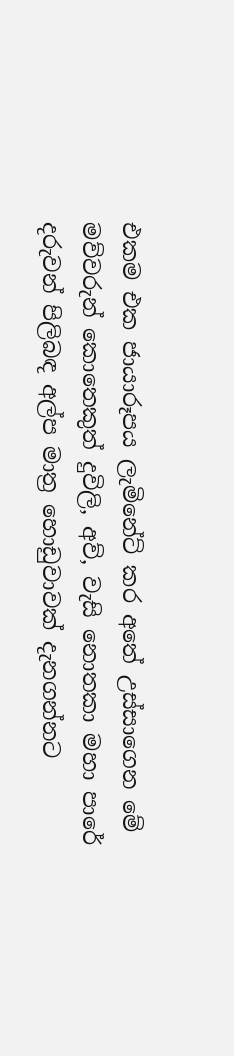එකම එක ජායාරූපය ලැමිනේට් කර අතේ උස්සාගෙන මේ මව්වරුන් කොතෙකුත් දුවිලි, අව්, වැසි නොතකා මහා පාරේ දරුවන් පිලිබඳ අල්ප මාත්‍ර හොඩුවාවක් දැනගන්නට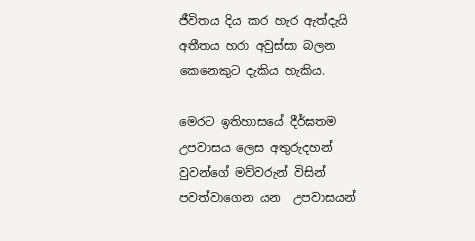ජීවිතය දිය කර හැර ඇත්දැයි අතීතය හරා අවුස්සා බලන කෙනෙකුට දැකිය හැකිය.

මෙරට ඉතිහාසයේ දීර්ඝතම උපවාසය ලෙස අතුරුදහන් වුවන්ගේ මව්වරුන් විසින් පවත්වාගෙන යන  උපවාසයන්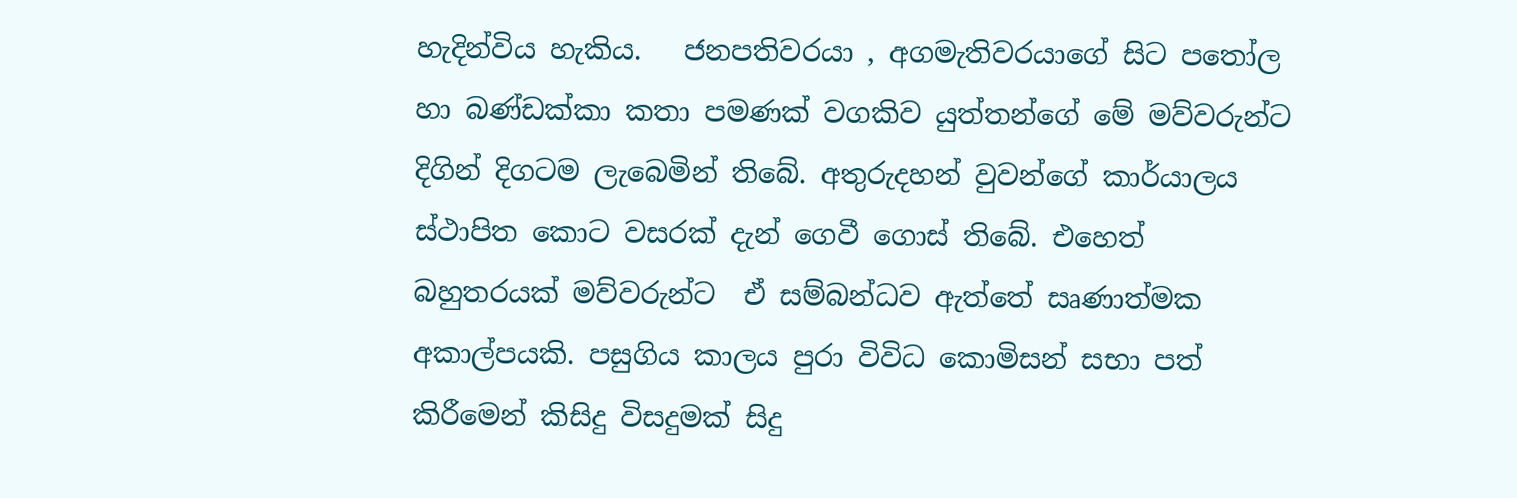හැදින්විය හැකිය.   ජනපතිවරයා , අගමැතිවරයාගේ සිට පතෝල හා බණ්ඩක්කා කතා පමණක් වගකිව යුත්තන්ගේ මේ මව්වරුන්ට දිගින් දිගටම ලැබෙමින් තිබේ. අතුරුදහන් වුවන්ගේ කාර්යාලය ස්ථාපිත කොට වසරක් දැන් ගෙවී ගොස් තිබේ. එහෙත් බහුතරයක් මව්වරුන්ට  ඒ සම්බන්ධව ඇත්තේ සෘණාත්මක අකාල්පයකි. පසුගිය කාලය පුරා විවිධ කොමිසන් සභා පත් කිරීමෙන් කිසිදු විසදුමක් සිදු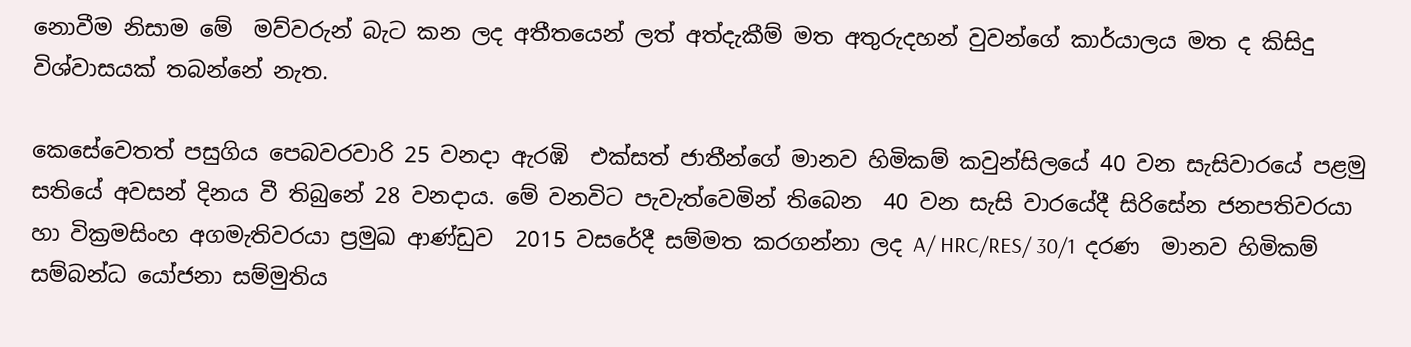නොවීම නිසාම මේ  මව්වරුන් බැට කන ලද අතීතයෙන් ලත් අත්දැකීම් මත අතුරුදහන් වුවන්ගේ කාර්යාලය මත ද කිසිදු විශ්වාසයක් තබන්නේ නැත.

කෙසේවෙතත් පසුගිය පෙබවරවාරි 25 වනදා ඇරඹි  එක්සත් ජාතීන්ගේ මානව හිමිකම් කවුන්සිලයේ 40 වන සැසිවාරයේ පළමු සතියේ අවසන් දිනය වී තිබුනේ 28 වනදාය. මේ වනවිට පැවැත්වෙමින් තිබෙන  40 වන සැසි වාරයේදී සිරිසේන ජනපතිවරයා හා වික්‍රමසිංහ අගමැතිවරයා ප්‍රමුඛ ආණ්ඩුව  2015 වසරේදී සම්මත කරගන්නා ලද A/ HRC/RES/ 30/1  දරණ  මානව හිමිකම් සම්බන්ධ යෝජනා සම්මුතිය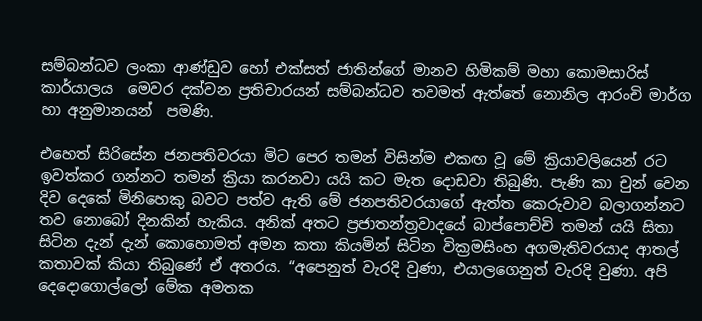සම්බන්ධව ලංකා ආණ්ඩුව හෝ එක්සත් ජාතින්ගේ මානව හිමිකම් මහා කොමසාරිස් කාර්යාලය  මෙවර දක්වන ප්‍රතිචාරයන් සම්බන්ධව තවමත් ඇත්තේ නොනිල ආරංචි මාර්ග හා අනුමානයන්  පමණි.

එහෙත් සිරිසේන ජනපතිවරයා මිට පෙර තමන් විසින්ම එකඟ වූ මේ ක්‍රියාවලියෙන් රට ඉවත්කර ගන්නට තමන් ක්‍රියා කරනවා යයි කට මැත දොඩවා තිබුණි. පැණි කා චුන් වෙන දිව දෙකේ මිනිහෙකු බවට පත්ව ඇති මේ ජනපතිවරයාගේ ඇත්ත කෙරුවාව බලාගන්නට තව නොබෝ දිනකින් හැකිය. අනික් අතට ප්‍රජාතන්ත්‍රවාදයේ බාප්පොච්චි තමන් යයි සිතා සිටින දැන් දැන් කොහොමත් අමන කතා කියමින් සිටින වික්‍රමසිංහ අගමැතිවරයාද ආතල් කතාවක් කියා තිබුණේ ඒ අතරය. “අපෙනුත් වැරදි වුණා, එයාලගෙනුත් වැරදි වුණා. අපි දෙදොගොල්ලෝ මේක අමතක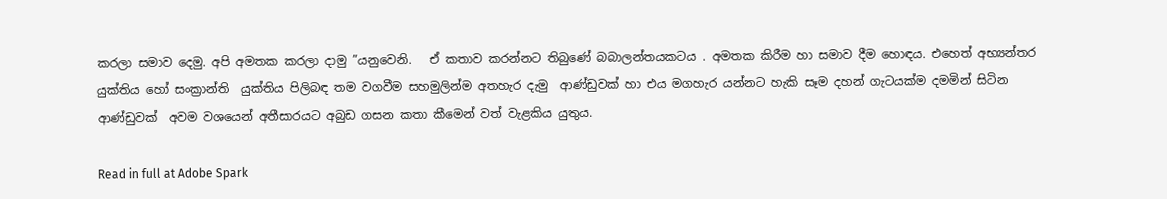කරලා සමාව දෙමු. අපි අමතක කරලා දාමු ”යනුවෙනි.   ඒ කතාව කරන්නට තිබුණේ බබාලන්තයකටය . අමතක කිරීම හා සමාව දීම හොඳය. එහෙත් අභ්‍යන්තර යුක්තිය හෝ සංක්‍රාන්ති  යුක්තිය පිලිබඳ තම වගවීම සහමුලින්ම අතහැර දැමු  ආණ්ඩුවක් හා එය මගහැර යන්නට හැකි සෑම දහන් ගැටයක්ම දමමින් සිටින ආණ්ඩුවක්  අවම වශයෙන් අතීසාරයට අබුඩ ගසන කතා කීමෙන් වත් වැළකිය යුතුය.

Read in full at Adobe Spark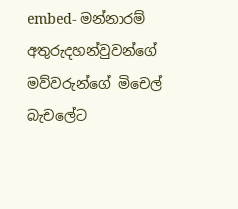embed- මන්නාරම් අතුරුදහන්වුවන්ගේ මව්වරුන්ගේ මිචෙල් බැචලේට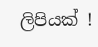ලිපියක් !